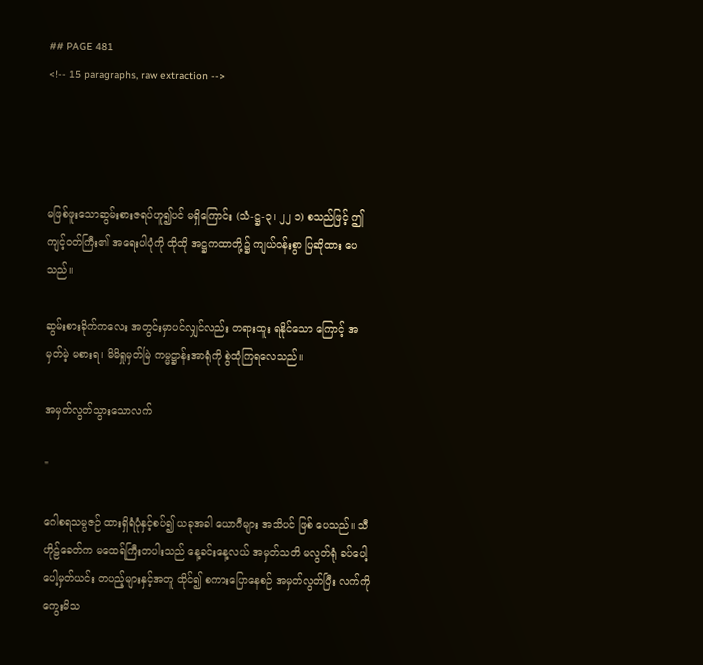## PAGE 481
<!-- 15 paragraphs, raw extraction -->




မဖြစ်ဖူးသောဆွမ်းစားဇရပ်ဟူ၍ပင် မရှိကြောင်း (သံ-ဋ္ဌ-၃၊ ၂၂ ၁) စသည်ဖြင့် ဤကျင့်ဝတ်ကြီး၏ အရေးပါပုံကို ထိုထို အဋ္ဌကထာတို့၌ ကျယ်ဝန်းစွာ ပြဆိုထား ပေသည်။

ဆွမ်းစားခိုက်ကလေး အတွင်းမှာပင်လျှင်လည်း တရားထူး ရနိုင်သော ကြောင့် အမှတ်မဲ့ မစားရ၊ မိမိရှုမှတ်မြဲ ကမ္မဋ္ဌာန်းအာရုံကို စွဲထုံကြရလေသည်။

အမှတ်လွတ်သွားသောလက်

"

ဂေါစရသမ္ပဇဉ် ထားရှိရံပုံနှင့်စပ်၍ ယခုအခါ ယောဂီများ အသိပင် ဖြစ် ပေသည်။ သီဟိုဠ်ခေတ်က မထေရ်ကြီးတပါးသည် နေ့ခင်းနေ့လယ် အမှတ်သတိ မလွတ်ရုံ ခပ်ပေါ့ပေါ့မှတ်ယင်း တပည့်များနှင့်အတူ ထိုင်၍ စကားပြောနေစဉ် အမှတ်လွတ်ပြီး လက်ကိုကွေးမိသ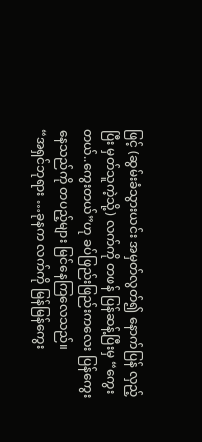ဖြင့် (ဆွမ်းခံသွားယင်း အမှတ်လွတ်၍ နောက်ပြန် လှည့်ပြီး မှတ်သူကဲ့သို့) လက်ကို တဖန် ပြန်ဆန့်ပြီးမှ “ကွေးတယ်..ကွေးတယ်”ဟု ခပ်ဖြည်းဖြည်းကလေး ပြန်ကွေးနေသည်ကို တပည့်များ မြင်နေကြလေသည်။
“အရှင်ဘုရား …ခုနက လက်ကို မြန်မြန်ကွေး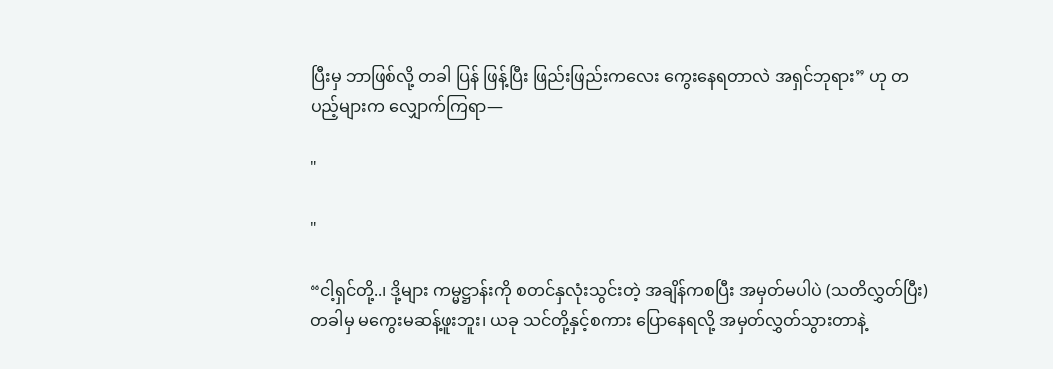ပြီးမှ ဘာဖြစ်လို့ တခါ ပြန် ဖြန့်ပြီး ဖြည်းဖြည်းကလေး ကွေးနေရတာလဲ အရှင်ဘုရား” ဟု တပည့်များက လျှောက်ကြရာ—

"

"

“ငါ့ရှင်တို့..၊ ဒို့များ ကမ္မဋ္ဌာန်းကို စတင်နှလုံးသွင်းတဲ့ အချိန်ကစပြီး အမှတ်မပါပဲ (သတိလွှတ်ပြီး)တခါမှ မကွေးမဆန့်ဖူးဘူး၊ ယခု သင်တို့နှင့်စကား ပြောနေရလို့ အမှတ်လွှတ်သွားတာနဲ့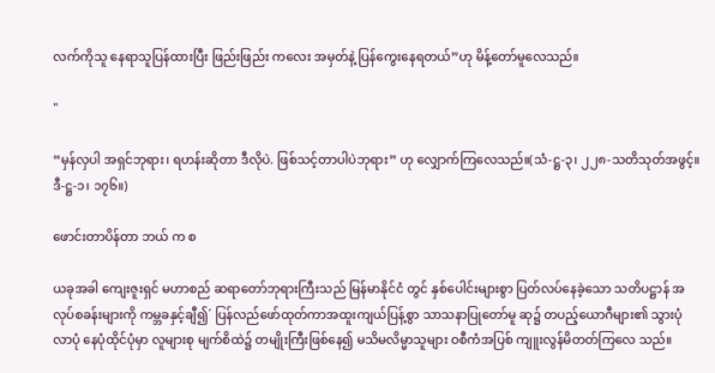လက်ကိုသူ နေရာသူပြန်ထားပြီး ဖြည်းဖြည်း ကလေး အမှတ်နဲ့ ပြန်ကွေးနေရတယ်”ဟု မိန့်တော်မူလေသည်။

"

“မှန်လှပါ အရှင်ဘုရား၊ ရဟန်းဆိုတာ ဒီလိုပဲ. ဖြစ်သင့်တာပါပဲဘုရား” ဟု လျှောက်ကြလေသည်။(သံ-ဋ္ဌ-၃၊ ၂၂၈-သတိသုတ်အဖွင့်။ ဒီ-ဋ္ဌ-၁၊ ၁၇၆။)

ဖောင်းတာပိန်တာ ဘယ် က စ

ယခုအခါ ကျေးဇူးရှင် မဟာစည် ဆရာတော်ဘုရားကြီးသည် မြန်မာနိုင်ငံ တွင် နှစ်ပေါင်းများစွာ ပြတ်လပ်နေခဲ့သော သတိပဋ္ဌာန် အလုပ်စခန်းများကို ကမ္ဘခနှင့်ချီ၍´ ပြန်လည်ဖော်ထုတ်ကာအထူးကျယ်ပြန့်စွာ သာသနာပြုတော်မူ ဆု၌ တပည့်ယောဂီများ၏ သွားပုံလာပုံ နေပုံထိုင်ပုံမှာ လူများစု မျက်စိထဲ၌ တမျိုးကြီးဖြစ်နေ၍ မသိမလိမ္မာသူများ ဝစီကံအပြစ် ကျူးလွန်မိတတ်ကြလေ သည်။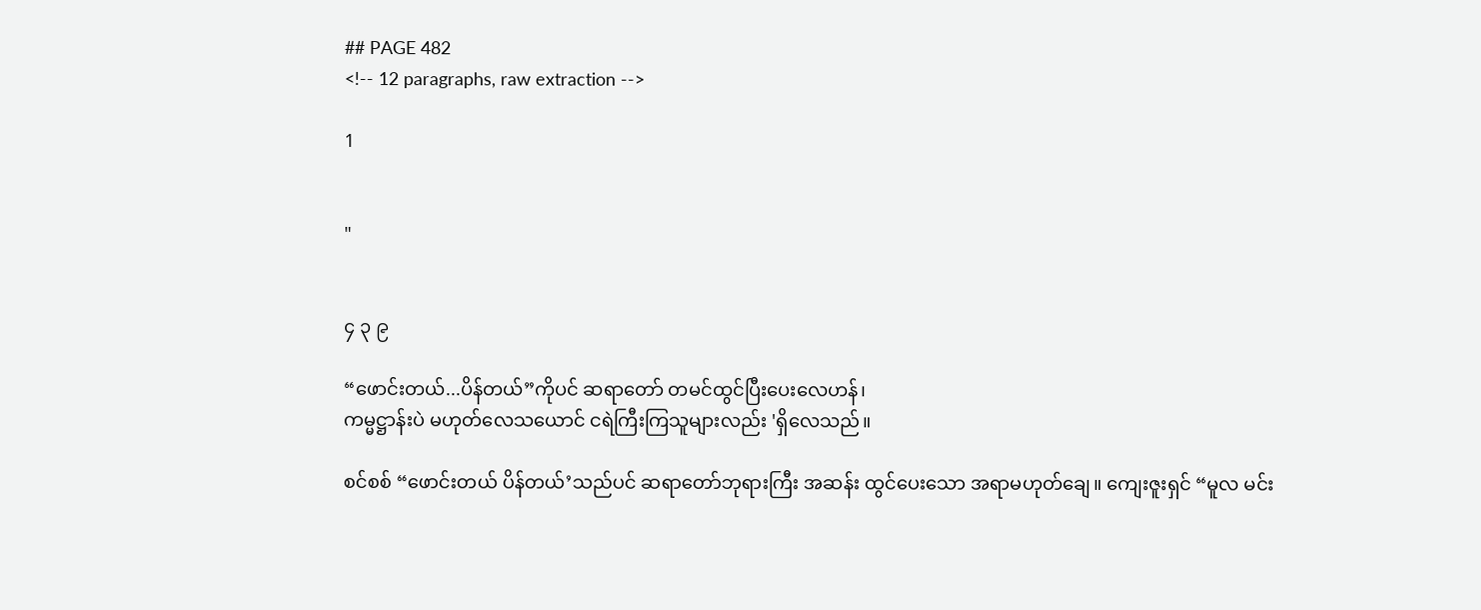## PAGE 482
<!-- 12 paragraphs, raw extraction -->

1


"


၄ ၃ ၉

“ဖောင်းတယ်...ပိန်တယ်”ကိုပင် ဆရာတော် တမင်ထွင်ပြီးပေးလေဟန်၊
ကမ္မဋ္ဌာန်းပဲ မဟုတ်လေသယောင် ငရဲကြီးကြသူများလည်း 'ရှိလေသည်။

စင်စစ် “ဖောင်းတယ် ပိန်တယ်’သည်ပင် ဆရာတော်ဘုရားကြီး အဆန်း ထွင်ပေးသော အရာမဟုတ်ချေ။ ကျေးဇူးရှင် “မူလ မင်း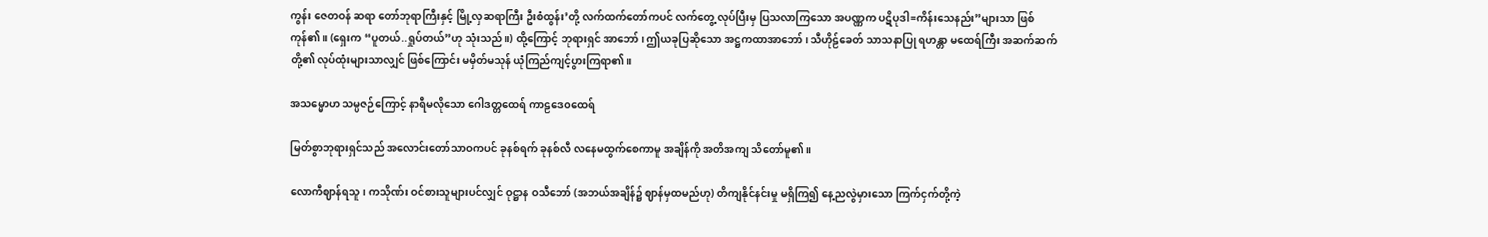ကွန်း ဇေတဝန် ဆရာ တော်ဘုရာကြီးနှင့် မြို့လှဆရာကြီး ဦးစံထွန်း’တို့ လက်ထက်တော်ကပင် လက်တွေ့ လုပ်ပြီးမှ ပြသလာကြသော အပဏ္ဏက ပဋိပုဒါ=ကိန်းသေနည်း”များသာ ဖြစ် ကုန်၏။ (ရှေးက “ပူတယ်..ရှုပ်တယ်”ဟု သုံးသည်။) ထို့ကြောင့် ဘုရားရှင် အာဘော်၊ ဤယခုပြဆိုသော အဋ္ဌကထာအာဘော်၊ သီဟိုဠ်ခေတ် သာသနာပြု ရဟန္တာ မထေရ်ကြီး အဆက်ဆက်တို့၏ လုပ်ထုံးများသာလျှင် ဖြစ်ကြောင်း မမှိတ်မသုန် ယုံကြည်ကျင့်ပွားကြရာ၏။

အသမ္မောဟ သမ္ပဇဉ်ကြောင့် နာရီမလိုသော ဂေါဒတ္တထေရ် ကာဠဒေ၀ထေရ်

မြတ်စွာဘုရားရှင်သည် အလောင်းတော်သာဝကပင် ခုနစ်ရက် ခုနစ်လီ လနေမထွက်စေကာမူ အချိန်ကို အတိအကျ သိတော်မူ၏။

လောကီဈာန်ရသူ၊ ကသိုဏ်း ဝင်စားသူများပင်လျှင် ဝုဋ္ဌာန ဝသီဘော် (အဘယ်အချိန်၌ ဈာန်မှထမည်ဟု) တိကျနိုင်နင်းမှု မရှိကြ၍ နေ့ညလွဲမှားသော ကြက်ငှက်တို့ကဲ့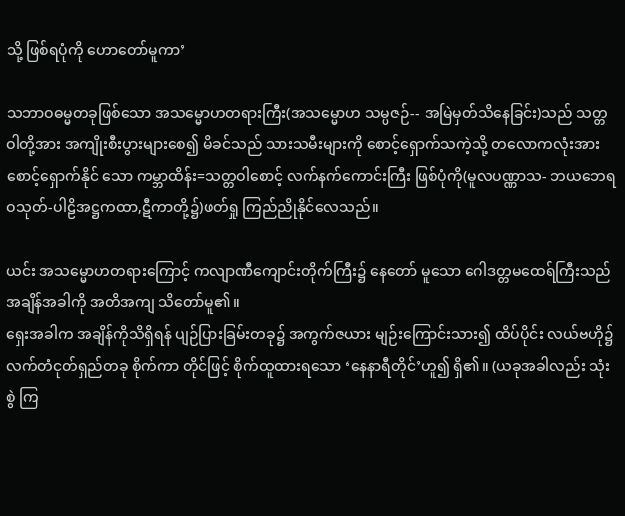သို့ ဖြစ်ရပုံကို ဟောတော်မူကာ’

သဘာဝဓမ္မတခုဖြစ်သော အသမ္မောဟတရားကြီး(အသမ္မောဟ သမ္ပဇဉ်-- အမြဲမှတ်သိနေခြင်း)သည် သတ္တဝါတို့အား အကျိုးစီးပွားများစေ၍ မိခင်သည် သားသမီးများကို စောင့်ရှောက်သကဲ့သို့ တလောကလုံးအား စောင့်ရှောက်နိုင် သော ကမ္ဘာထိန်း=သတ္တဝါစောင့် လက်နက်ကောင်းကြီး ဖြစ်ပုံကို(မူလပဏ္ဏာသ- ဘယဘေရဝသုတ်-ပါဠိအဋ္ဌကထာ,ဋီကာတို့၌)ဖတ်ရှု ကြည်ညိုနိုင်လေသည်။

ယင်း အသမ္မောဟတရားကြောင့် ကလျာဏီကျောင်းတိုက်ကြီး၌ နေတော် မူသော ဂေါဒတ္တမထေရ်ကြီးသည် အချိန်အခါကို အတိအကျ သိတော်မူ၏။
ရှေးအခါက အချိန်ကိုသိရှိရန် ပျဉ်ပြားခြမ်းတခု၌ အကွက်ဇယား မျဉ်းကြောင်းသား၍ ထိပ်ပိုင်း လယ်ဗဟို၌ လက်တံငုတ်ရှည်တခု စိုက်ကာ တိုင်ဖြင့် စိုက်ထူထားရသော ‘နေနာရီတိုင်’ဟူ၍ ရှိ၏။ (ယခုအခါလည်း သုံးစွဲ ကြ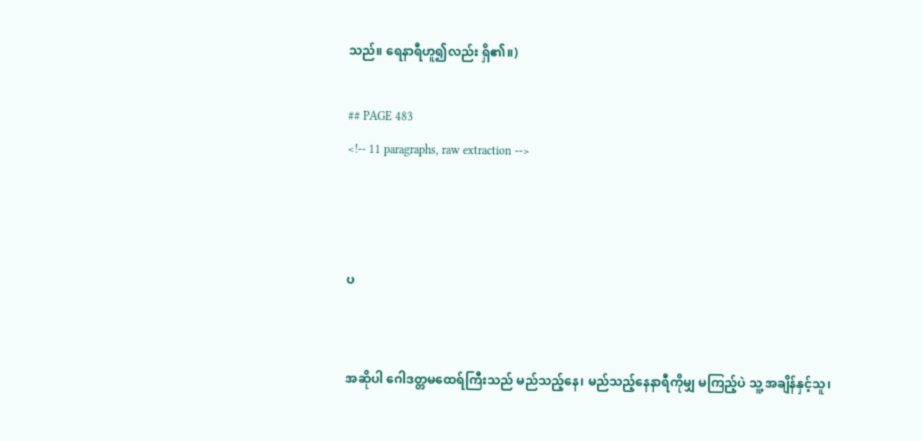သည်။ ရေနာရီဟူ၍လည်း ရှိ၏။)

## PAGE 483
<!-- 11 paragraphs, raw extraction -->



ပ


အဆိုပါ ဂေါဒတ္တမထေရ်ကြီးသည် မည်သည့်နေ၊ မည်သည့်နေနာရီကိုမျှ မကြည့်ပဲ သူ့ အချိန်နှင့်သူ၊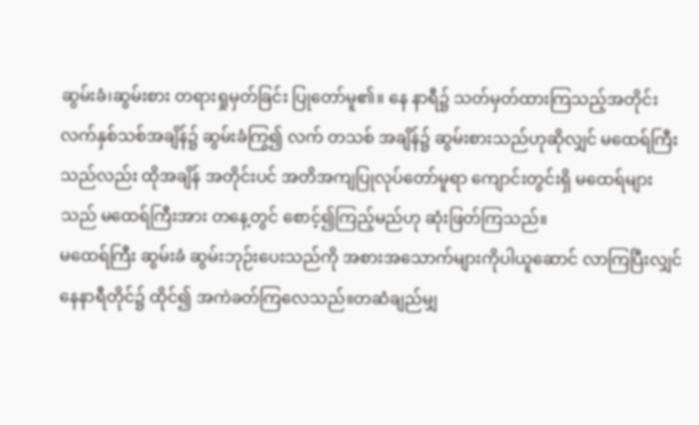ဆွမ်းခံ၊ဆွမ်းစား တရားရှုမှတ်ခြင်း ပြုတော်မူ၏။ နေ နာရီ၌ သတ်မှတ်ထားကြသည့်အတိုင်း လက်နှစ်သစ်အချိန်၌ ဆွမ်းခံကြွ၍ လက် တသစ် အချိန်၌ ဆွမ်းစားသည်ဟုဆိုလျှင် မထေရ်ကြီးသည်လည်း ထိုအချိန် အတိုင်းပင် အတိအကျပြုလုပ်တော်မူရာ ကျောင်းတွင်းရှိ မထေရ်များသည် မထေရ်ကြီးအား တနေ့တွင် စောင့်၍ကြည့်မည်ဟု ဆုံးဖြတ်ကြသည်။
မထေရ်ကြီး ဆွမ်းခံ ဆွမ်းဘုဉ်းပေးသည်ကို အစားအသောက်များကိုပါယူဆောင် လာကြပြီးလျှင် နေနာရီတိုင်၌ ထိုင်၍ အကဲခတ်ကြလေသည်။တဆံချည်မျှ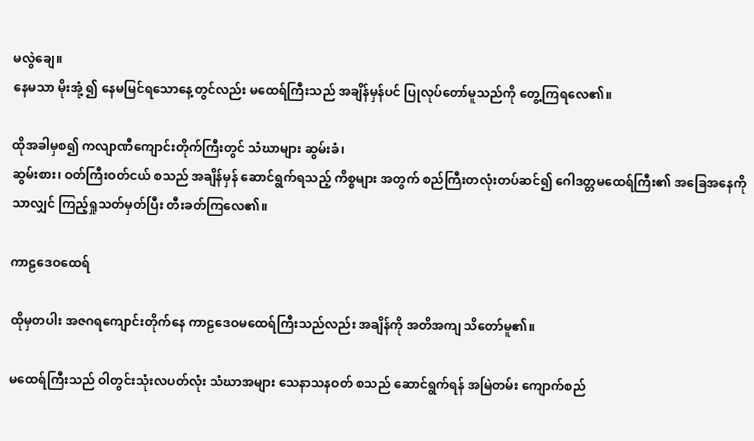မလွဲချေ။
နေမသာ မိုးအုံ့ ၍ နေမမြင်ရသောနေ့တွင်လည်း မထေရ်ကြီးသည် အချိန်မှန်ပင် ပြုလုပ်တော်မူသည်ကို တွေ့ကြရလေ၏။

ထိုအခါမှစ၍ ကလျာဏီကျောင်းတိုက်ကြီးတွင် သံဃာများ ဆွမ်းခံ၊
ဆွမ်းစား၊ ဝတ်ကြီးဝတ်ငယ် စသည် အချိန်မှန် ဆောင်ရွက်ရသည့် ကိစ္စများ အတွက် စည်ကြီးတလုံးတပ်ဆင်၍ ဂေါဒတ္တမထေရ်ကြီး၏ အခြေအနေကိုသာလျှင် ကြည့်ရှုသတ်မှတ်ပြီး တီးခတ်ကြလေ၏။

ကာဠဒေဝထေရ်

ထိုမှတပါး အဇဂရကျောင်းတိုက်နေ ကာဠဒေဝမထေရ်ကြီးသည်လည်း အချိန်ကို အတိအကျ သိတော်မူ၏။

မထေရ်ကြီးသည် ဝါတွင်းသုံးလပတ်လုံး သံဃာအများ သေနာသနဝတ် စသည် ဆောင်ရွက်ရန် အမြဲတမ်း ကျောက်စည်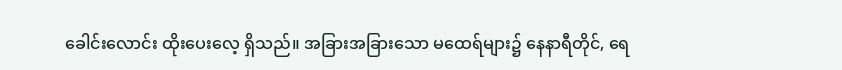ခေါင်းလောင်း ထိုးပေးလေ့ ရှိသည်။ အခြားအခြားသော မထေရ်များ၌ နေနာရီတိုင်, ရေ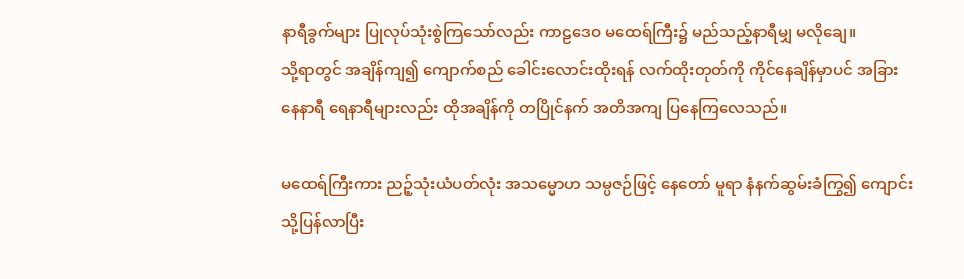နာရီခွက်များ ပြုလုပ်သုံးစွဲကြသော်လည်း ကာဠဒေဝ မထေရ်ကြီး၌ မည်သည့်နာရီမျှ မလိုချေ။
သို့ရာတွင် အချိန်ကျ၍ ကျောက်စည် ခေါင်းလောင်းထိုးရန် လက်ထိုးတုတ်ကို ကိုင်နေချိန်မှာပင် အခြား နေနာရီ ရေနာရီများလည်း ထိုအချိန်ကို တပြိုင်နက် အတိအကျ ပြနေကြလေသည်။

မထေရ်ကြီးကား ညဉ့်သုံးယံပတ်လုံး အသမ္မောဟ သမ္ပဇဉ်ဖြင့် နေတော် မူရာ နံနက်ဆွမ်းခံကြွ၍ ကျောင်းသို့ပြန်လာပြီး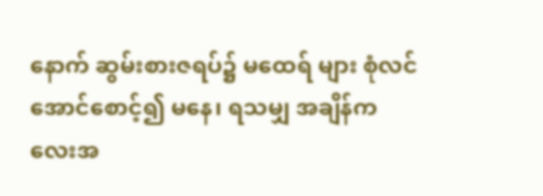နောက် ဆွမ်းစားဇရပ်၌ မထေရ် များ စုံလင်အောင်စောင့်၍ မနေ၊ ရသမျှ အချိန်ကလေးအ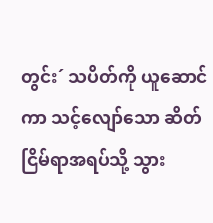တွင်း´ သပိတ်ကို ယူဆောင်ကာ သင့်လျော်သော ဆိတ်ငြိမ်ရာအရပ်သို့ သွား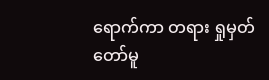ရောက်ကာ တရား ရှုမှတ်တော်မူ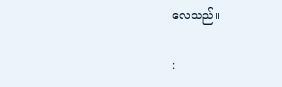လေသည်။

: